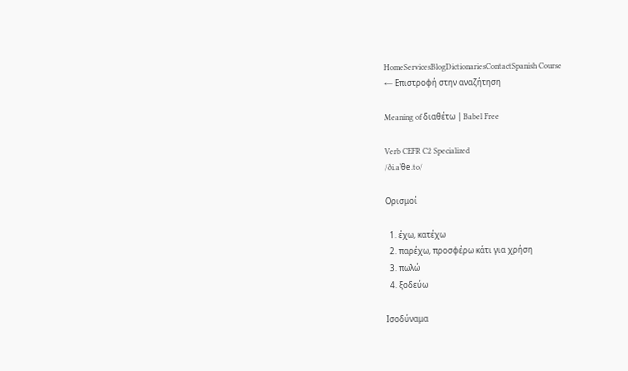HomeServicesBlogDictionariesContactSpanish Course
← Επιστροφή στην αναζήτηση

Meaning of διαθέτω | Babel Free

Verb CEFR C2 Specialized
/ði.aˈθe.to/

Ορισμοί

  1. έχω, κατέχω
  2. παρέχω, προσφέρω κάτι για χρήση
  3. πωλώ
  4. ξοδεύω

Ισοδύναμα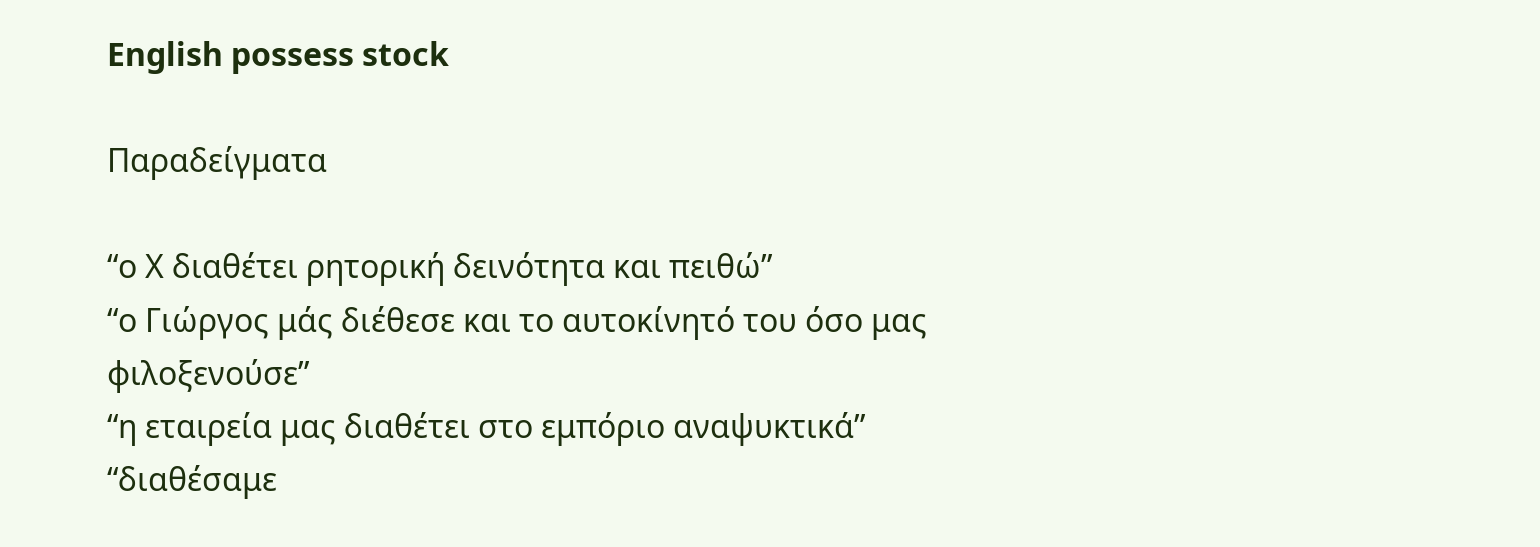English possess stock

Παραδείγματα

“ο Χ διαθέτει ρητορική δεινότητα και πειθώ”
“ο Γιώργος μάς διέθεσε και το αυτοκίνητό του όσο μας φιλοξενούσε”
“η εταιρεία μας διαθέτει στο εμπόριο αναψυκτικά”
“διαθέσαμε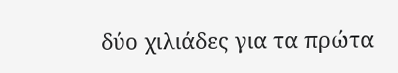δύο χιλιάδες για τα πρώτα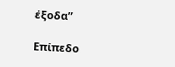έξοδα”

Επίπεδο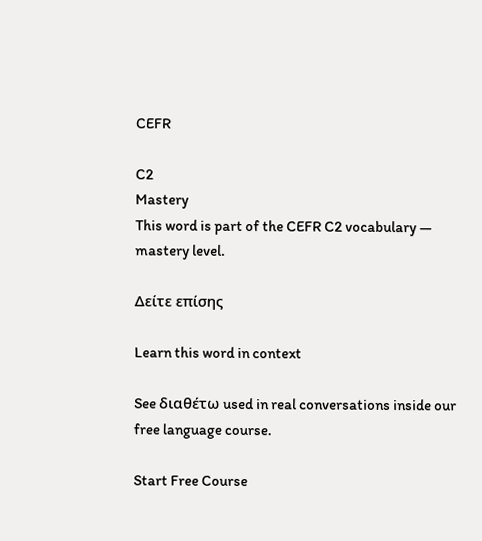CEFR

C2
Mastery
This word is part of the CEFR C2 vocabulary — mastery level.

Δείτε επίσης

Learn this word in context

See διαθέτω used in real conversations inside our free language course.

Start Free Course